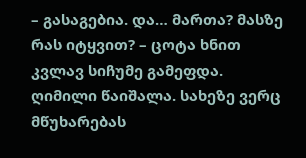– გასაგებია. და… მართა? მასზე რას იტყვით? – ცოტა ხნით კვლავ სიჩუმე გამეფდა. ღიმილი წაიშალა. სახეზე ვერც მწუხარებას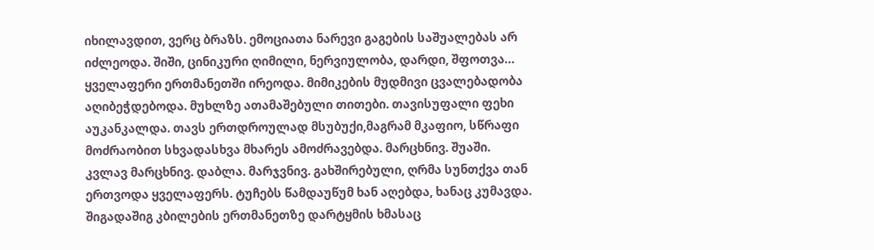იხილავდით, ვერც ბრაზს. ემოციათა ნარევი გაგების საშუალებას არ იძლეოდა. შიში, ცინიკური ღიმილი, ნერვიულობა, დარდი, შფოთვა… ყველაფერი ერთმანეთში ირეოდა. მიმიკების მუდმივი ცვალებადობა აღიბეჭდებოდა. მუხლზე ათამაშებული თითები. თავისუფალი ფეხი აუკანკალდა. თავს ერთდროულად მსუბუქი,მაგრამ მკაფიო, სწრაფი მოძრაობით სხვადასხვა მხარეს ამოძრავებდა. მარცხნივ. შუაში. კვლავ მარცხნივ. დაბლა. მარჯვნივ. გახშირებული, ღრმა სუნთქვა თან ერთვოდა ყველაფერს. ტუჩებს წამდაუწუმ ხან აღებდა, ხანაც კუმავდა. შიგადაშიგ კბილების ერთმანეთზე დარტყმის ხმასაც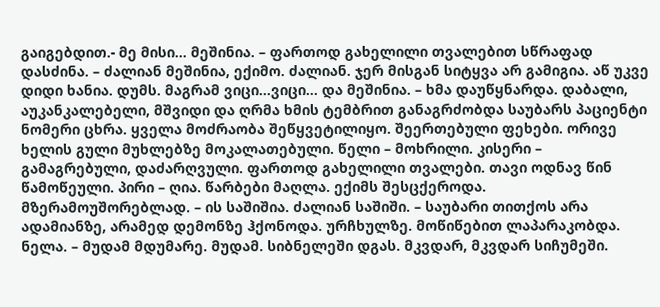გაიგებდით.- მე მისი… მეშინია. – ფართოდ გახელილი თვალებით სწრაფად დასძინა. – ძალიან მეშინია, ექიმო. ძალიან. ჯერ მისგან სიტყვა არ გამიგია. აწ უკვე დიდი ხანია. დუმს. მაგრამ ვიცი…ვიცი… და მეშინია. – ხმა დაუწყნარდა. დაბალი, აუკანკალებელი, მშვიდი და ღრმა ხმის ტემბრით განაგრძობდა საუბარს პაციენტი ნომერი ცხრა. ყველა მოძრაობა შეწყვეტილიყო. შეერთებული ფეხები. ორივე ხელის გული მუხლებზე მოკალათებული. წელი – მოხრილი. კისერი – გამაგრებული, დაძარღვული. ფართოდ გახელილი თვალები. თავი ოდნავ წინ წამოწეული. პირი – ღია. წარბები მაღლა. ექიმს შესცქეროდა. მზერამოუშორებლად. – ის საშიშია. ძალიან საშიში. – საუბარი თითქოს არა ადამიანზე, არამედ დემონზე ჰქონოდა. ურჩხულზე. მოწიწებით ლაპარაკობდა. ნელა. – მუდამ მდუმარე. მუდამ. სიბნელეში დგას. მკვდარ, მკვდარ სიჩუმეში.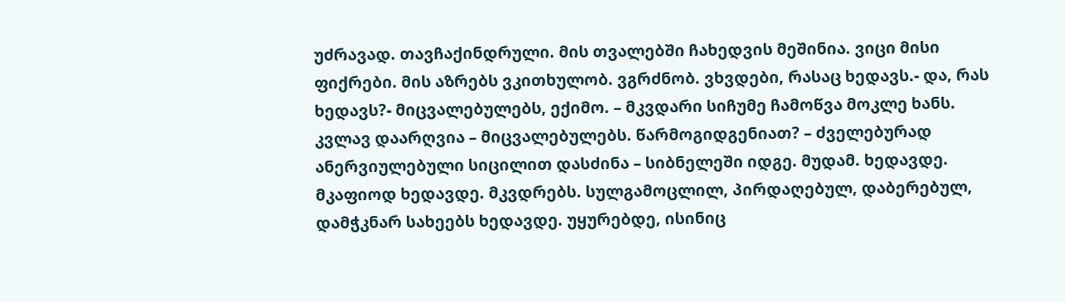უძრავად. თავჩაქინდრული. მის თვალებში ჩახედვის მეშინია. ვიცი მისი ფიქრები. მის აზრებს ვკითხულობ. ვგრძნობ. ვხვდები, რასაც ხედავს.- და, რას ხედავს?- მიცვალებულებს, ექიმო. – მკვდარი სიჩუმე ჩამოწვა მოკლე ხანს. კვლავ დაარღვია – მიცვალებულებს. წარმოგიდგენიათ? – ძველებურად ანერვიულებული სიცილით დასძინა – სიბნელეში იდგე. მუდამ. ხედავდე. მკაფიოდ ხედავდე. მკვდრებს. სულგამოცლილ, პირდაღებულ, დაბერებულ, დამჭკნარ სახეებს ხედავდე. უყურებდე, ისინიც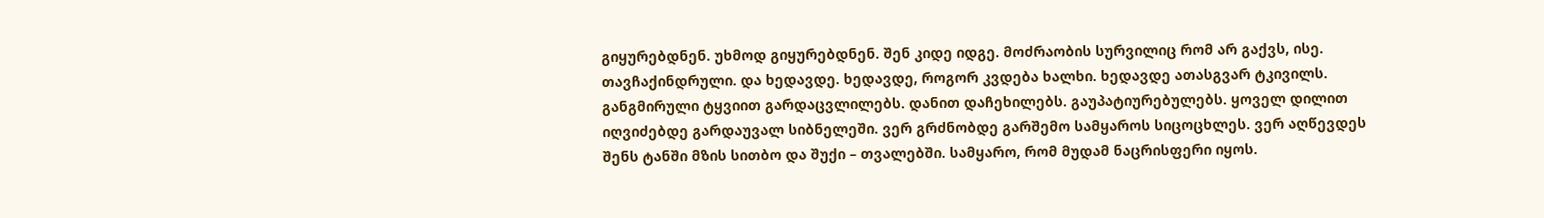გიყურებდნენ. უხმოდ გიყურებდნენ. შენ კიდე იდგე. მოძრაობის სურვილიც რომ არ გაქვს, ისე. თავჩაქინდრული. და ხედავდე. ხედავდე, როგორ კვდება ხალხი. ხედავდე ათასგვარ ტკივილს. განგმირული ტყვიით გარდაცვლილებს. დანით დაჩეხილებს. გაუპატიურებულებს. ყოველ დილით იღვიძებდე გარდაუვალ სიბნელეში. ვერ გრძნობდე გარშემო სამყაროს სიცოცხლეს. ვერ აღწევდეს შენს ტანში მზის სითბო და შუქი – თვალებში. სამყარო, რომ მუდამ ნაცრისფერი იყოს.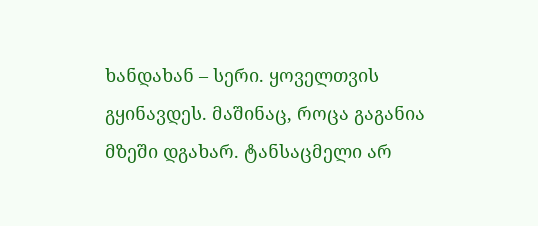ხანდახან – სერი. ყოველთვის გყინავდეს. მაშინაც, როცა გაგანია მზეში დგახარ. ტანსაცმელი არ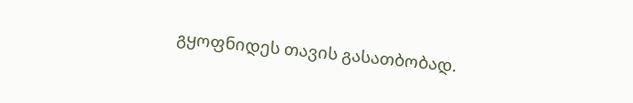გყოფნიდეს თავის გასათბობად.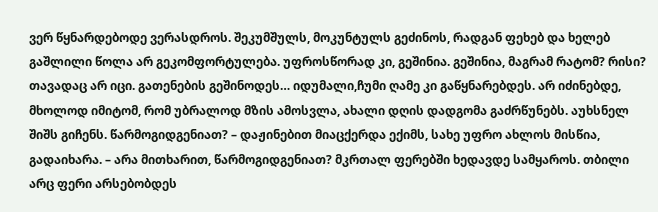ვერ წყნარდებოდე ვერასდროს. შეკუმშულს, მოკუნტულს გეძინოს, რადგან ფეხებ და ხელებ გაშლილი წოლა არ გეკომფორტულება. უფროსწორად კი, გეშინია. გეშინია, მაგრამ რატომ? რისი? თავადაც არ იცი. გათენების გეშინოდეს… იდუმალი,ჩუმი ღამე კი გაწყნარებდეს. არ იძინებდე, მხოლოდ იმიტომ, რომ უბრალოდ მზის ამოსვლა, ახალი დღის დადგომა გაძრწუნებს. აუხსნელ შიშს გიჩენს. წარმოგიდგენიათ? – დაჟინებით მიაცქერდა ექიმს, სახე უფრო ახლოს მისწია, გადაიხარა. – არა მითხარით, წარმოგიდგენიათ? მკრთალ ფერებში ხედავდე სამყაროს. თბილი არც ფერი არსებობდეს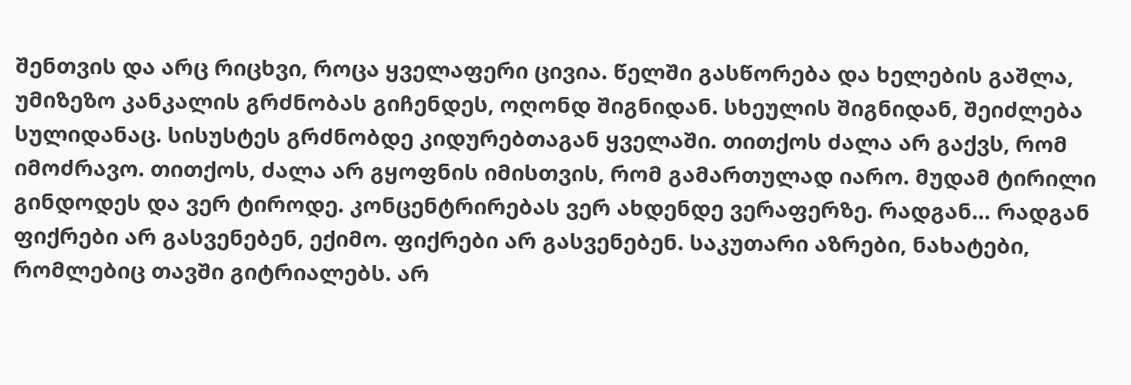შენთვის და არც რიცხვი, როცა ყველაფერი ცივია. წელში გასწორება და ხელების გაშლა, უმიზეზო კანკალის გრძნობას გიჩენდეს, ოღონდ შიგნიდან. სხეულის შიგნიდან, შეიძლება სულიდანაც. სისუსტეს გრძნობდე კიდურებთაგან ყველაში. თითქოს ძალა არ გაქვს, რომ იმოძრავო. თითქოს, ძალა არ გყოფნის იმისთვის, რომ გამართულად იარო. მუდამ ტირილი გინდოდეს და ვერ ტიროდე. კონცენტრირებას ვერ ახდენდე ვერაფერზე. რადგან… რადგან ფიქრები არ გასვენებენ, ექიმო. ფიქრები არ გასვენებენ. საკუთარი აზრები, ნახატები, რომლებიც თავში გიტრიალებს. არ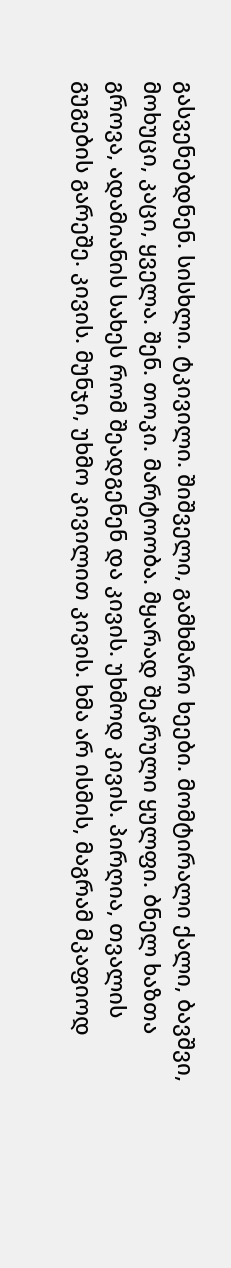გასვენებდნენ. სისხლი. ტკივილი. შიშველი, გამხმარი ხეები. მომტირალი ქალი, ბავშვი, მოხუცი, კაცი, ყველა. შენ. თოკი. მარტოობა. მყარად შეკრული ყულფი. ბნელ ხაზთა გროვა, ადამიანის სახეს რომ შეადგენენ და კივის. უხმოდ კივის. პირღია, თვალის გუგების გარეშე. კივის. მუნჯი, უხმო კივილით კივის. ხმა არ ისმის, მაგრამ მკაფიოდ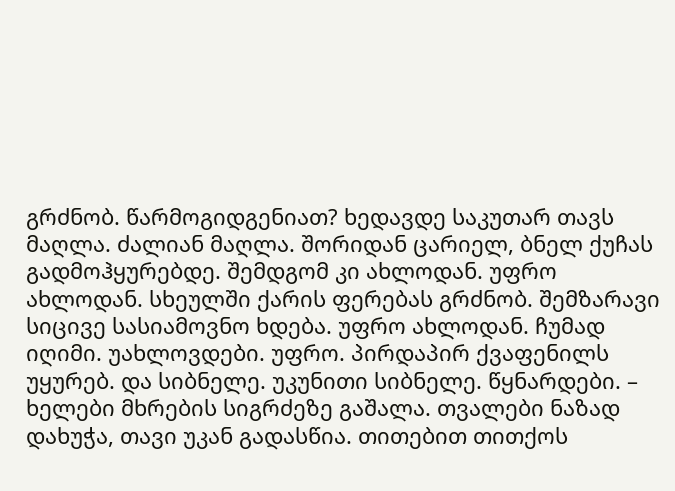გრძნობ. წარმოგიდგენიათ? ხედავდე საკუთარ თავს მაღლა. ძალიან მაღლა. შორიდან ცარიელ, ბნელ ქუჩას გადმოჰყურებდე. შემდგომ კი ახლოდან. უფრო ახლოდან. სხეულში ქარის ფერებას გრძნობ. შემზარავი სიცივე სასიამოვნო ხდება. უფრო ახლოდან. ჩუმად იღიმი. უახლოვდები. უფრო. პირდაპირ ქვაფენილს უყურებ. და სიბნელე. უკუნითი სიბნელე. წყნარდები. – ხელები მხრების სიგრძეზე გაშალა. თვალები ნაზად დახუჭა, თავი უკან გადასწია. თითებით თითქოს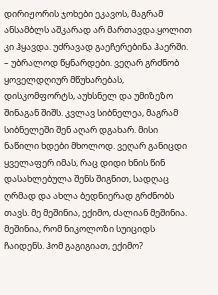დირიჟორის ჯოხები ეკავოს, მაგრამ ანსამბლს აშკარად არ მართავდა.ყოლით კი ჰყავდა. უძრავად გაეჩერებინა ჰაერში. – უბრალოდ წყნარდები. ვეღარ გრძნობ ყოველდღიურ მწუხარებას, დისკომფორტს, აუხსნელ და უმიზეზო შინაგან შიშს. კვლავ სიბნელეა, მაგრამ სიბნელეში შენ აღარ დგახარ. მისი ნაწილი ხდები მხოლოდ. ვეღარ განიცდი ყველაფერ იმას, რაც დიდი ხნის წინ დასახლებულა შენს შიგნით, სადღაც ღრმად და ახლა ბედნიერად გრძნობს თავს. მე მეშინია, ექიმო, ძალიან მეშინია. მეშინია, რომ ნიკოლოზი სუიციდს ჩაიდენს. ჰომ გაგიგიათ, ექიმო?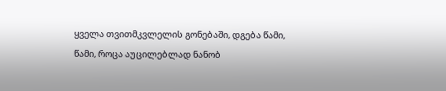ყველა თვითმკვლელის გონებაში, დგება წამი, წამი, როცა აუცილებლად ნანობ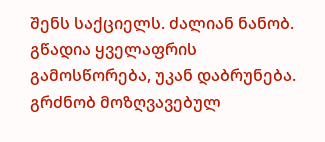შენს საქციელს. ძალიან ნანობ. გწადია ყველაფრის გამოსწორება, უკან დაბრუნება. გრძნობ მოზღვავებულ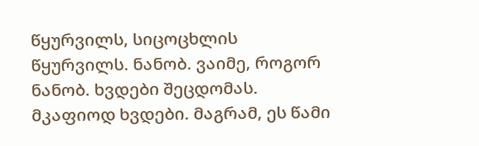წყურვილს, სიცოცხლის წყურვილს. ნანობ. ვაიმე, როგორ ნანობ. ხვდები შეცდომას. მკაფიოდ ხვდები. მაგრამ, ეს წამი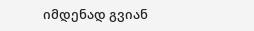იმდენად გვიან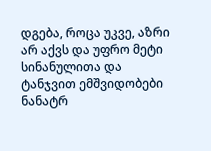დგება, როცა უკვე, აზრი არ აქვს და უფრო მეტი სინანულითა და ტანჯვით ემშვიდობები ნანატრ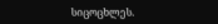სიცოცხლეს.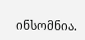ინსომნია.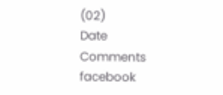(02)
Date
Comments
facebook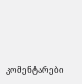კომენტარები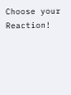Choose your Reaction!